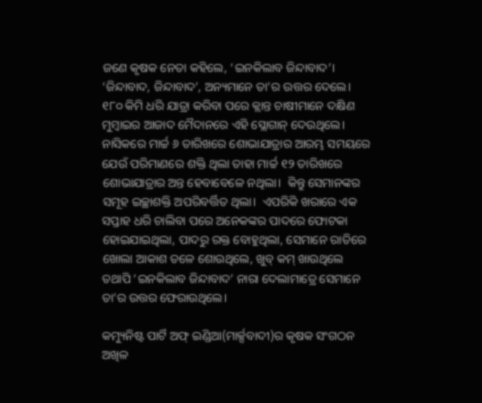ଜଣେ କୃଷକ ନେତା କହିଲେ, ‘ଇନକିଲାବ ଜିନ୍ଦାବାଦ’।  ‘ଜିନ୍ଦାବାଦ, ଜିନ୍ଦାବାଦ’, ଅନ୍ୟମାନେ ତା’ର ଉତ୍ତର ଦେଲେ।  ୧୮୦ କିମି ଧରି ଯାତ୍ରା କରିବା ପରେ କ୍ଲାନ୍ତ ଚାଷୀମାନେ ଦକ୍ଷିଣ ମୁମ୍ବାଇର ଆଜାଦ ମୈଦାନରେ ଏହି ସ୍ଲୋଗାନ୍ ଦେଉଥିଲେ।  ନାସିକରେ ମାର୍ଚ୍ଚ ୬ ତାରିଖରେ ଶୋଭାଯାତ୍ରାର ଆରମ୍ଭ ସମୟରେ ଯେଉଁ ପରିମାଣରେ ଶକ୍ତି ଥିଲା ତାହା ମାର୍ଚ୍ଚ ୧୨ ତାରିଖରେ ଶୋଭାଯାତ୍ରାର ଅନ୍ତ ହେବାବେଳେ ନଥିଲା।  କିନ୍ତୁ ସେମାନଙ୍କର ସମୂହ ଇଚ୍ଛାଶକ୍ତି ଅପରିବର୍ତ୍ତିତ ଥିଲା।  ଏପରିକି ଖରାରେ ଏକ ସପ୍ତାହ ଧରି ଚାଲିବା ପରେ ଅନେକଙ୍କର ପାଦରେ ଫୋଟକା ହୋଇଯାଇଥିଲା, ପାଦରୁ ରକ୍ତ ବୋହୁଥିଲା, ସେମାନେ ରାତିରେ ଖୋଲା ଆକାଶ ତଳେ ଶୋଉଥିଲେ, ଖୁବ୍ କମ୍ ଖାଉଥିଲେ ତଥାପି ‘ଇନକିଲାବ ଜିନ୍ଦାବାଦ’ ନାରା ଦେଲାମାତ୍ରେ ସେମାନେ ତା’ର ଉତ୍ତର ଫେରାଉଥିଲେ।

କମ୍ୟୁନିଷ୍ଟ ପାର୍ଟି ଅଫ୍ ଇଣ୍ଡିଆ(ମାର୍କ୍ସବାଦୀ)ର କୃଷକ ସଂଗଠନ ଅଖିଳ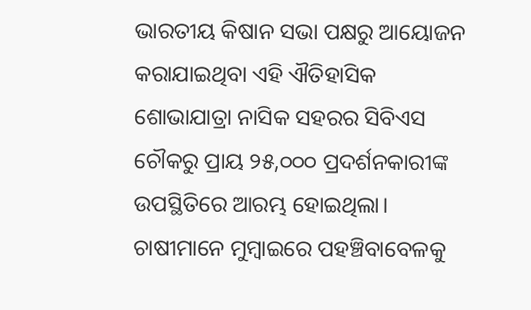ଭାରତୀୟ କିଷାନ ସଭା ପକ୍ଷରୁ ଆୟୋଜନ  କରାଯାଇଥିବା ଏହି ଐତିହାସିକ ଶୋଭାଯାତ୍ରା ନାସିକ ସହରର ସିବିଏସ ଚୌକରୁ ପ୍ରାୟ ୨୫,୦୦୦ ପ୍ରଦର୍ଶନକାରୀଙ୍କ ଉପସ୍ଥିତିରେ ଆରମ୍ଭ ହୋଇଥିଲା।  ଚାଷୀମାନେ ମୁମ୍ବାଇରେ ପହଞ୍ଚିବାବେଳକୁ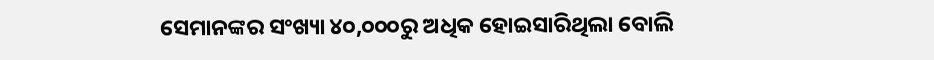ସେମାନଙ୍କର ସଂଖ୍ୟା ୪୦,୦୦୦ରୁ ଅଧିକ ହୋଇସାରିଥିଲା ବୋଲି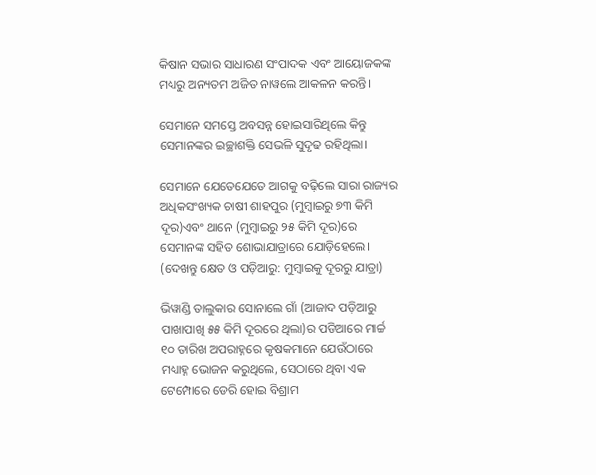କିଷାନ ସଭାର ସାଧାରଣ ସଂପାଦକ ଏବଂ ଆୟୋଜକଙ୍କ ମଧ୍ୟରୁ ଅନ୍ୟତମ ଅଜିତ ନାୱଲେ ଆକଳନ କରନ୍ତି।

ସେମାନେ ସମସ୍ତେ ଅବସନ୍ନ ହୋଇସାରିଥିଲେ କିନ୍ତୁ ସେମାନଙ୍କର ଇଚ୍ଛାଶକ୍ତି ସେଭଳି ସୁଦୃଢ ରହିଥିଲା।

ସେମାନେ ଯେତେଯେତେ ଆଗକୁ ବଢ଼ିଲେ ସାରା ରାଜ୍ୟର ଅଧିକସଂଖ୍ୟକ ଚାଷୀ ଶାହପୁର (ମୁମ୍ବାଇରୁ ୭୩ କିମି ଦୂର)ଏବଂ ଥାନେ (ମୁମ୍ବାଇରୁ ୨୫ କିମି ଦୂର)ରେ ସେମାନଙ୍କ ସହିତ ଶୋଭାଯାତ୍ରାରେ ଯୋଡ଼ିହେଲେ। (ଦେଖନ୍ତୁ କ୍ଷେତ ଓ ପଡ଼ିଆରୁ: ମୁମ୍ବାଇକୁ ଦୂରରୁ ଯାତ୍ରା)

ଭିୱାଣ୍ଡି ତାଲୁକାର ସୋନାଲେ ଗାଁ (ଆଜାଦ ପଡ଼ିଆରୁ ପାଖାପାଖି ୫୫ କିମି ଦୂରରେ ଥିଲା)ର ପଡିଆରେ ମାର୍ଚ୍ଚ ୧୦ ତାରିଖ ଅପରାହ୍ନରେ କୃଷକମାନେ ଯେଉଁଠାରେ ମଧ୍ୟାହ୍ନ ଭୋଜନ କରୁଥିଲେ, ସେଠାରେ ଥିବା ଏକ ଟେମ୍ପୋରେ ଡେରି ହୋଇ ବିଶ୍ରାମ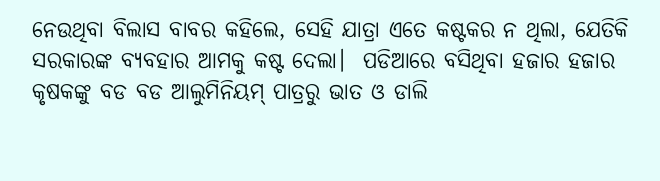ନେଉଥିବା ବିଲାସ ବାବର କହିଲେ, ସେହି ଯାତ୍ରା ଏତେ କଷ୍ଟକର ନ ଥିଲା, ଯେତିକି ସରକାରଙ୍କ ବ୍ୟବହାର ଆମକୁ କଷ୍ଟ ଦେଲା।  ପଡିଆରେ ବସିଥିବା ହଜାର ହଜାର କୃଷକଙ୍କୁ ବଡ ବଡ ଆଲୁମିନିୟମ୍ ପାତ୍ରରୁ ଭାତ ଓ ଡାଲି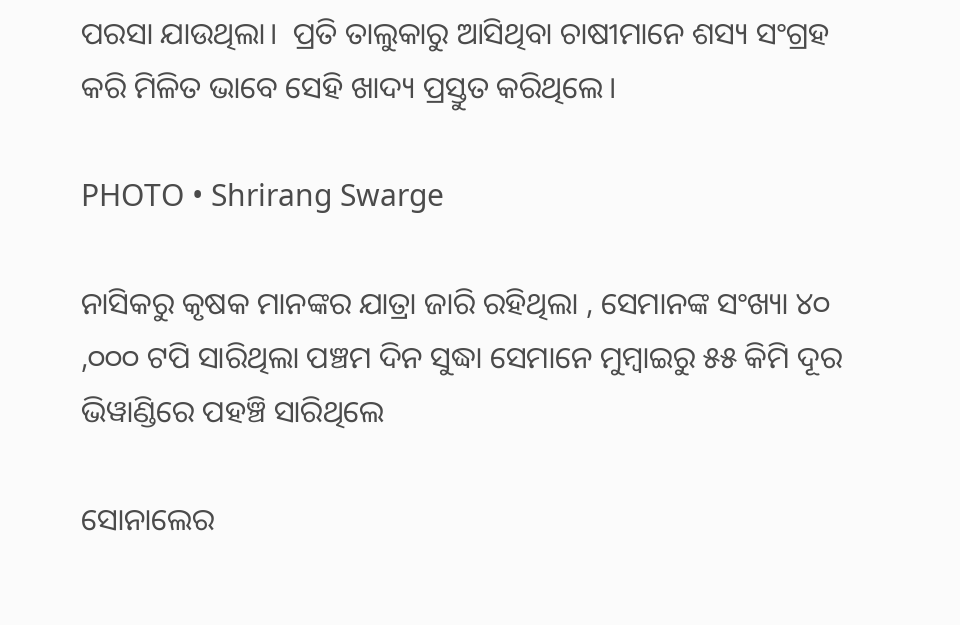ପରସା ଯାଉଥିଲା।  ପ୍ରତି ତାଲୁକାରୁ ଆସିଥିବା ଚାଷୀମାନେ ଶସ୍ୟ ସଂଗ୍ରହ କରି ମିଳିତ ଭାବେ ସେହି ଖାଦ୍ୟ ପ୍ରସ୍ତୁତ କରିଥିଲେ।

PHOTO • Shrirang Swarge

ନାସିକରୁ କୃଷକ ମାନଙ୍କର ଯାତ୍ରା ଜାରି ରହିଥିଲା , ସେମାନଙ୍କ ସଂଖ୍ୟା ୪୦ ,୦୦୦ ଟପି ସାରିଥିଲା ପଞ୍ଚମ ଦିନ ସୁଦ୍ଧା ସେମାନେ ମୁମ୍ବାଇରୁ ୫୫ କିମି ଦୂର ଭିୱାଣ୍ଡିରେ ପହଞ୍ଚି ସାରିଥିଲେ

ସୋନାଲେର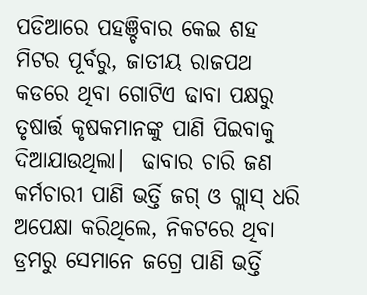ପଡିଆରେ ପହଞ୍ଚିବାର କେଇ ଶହ ମିଟର ପୂର୍ବରୁ, ଜାତୀୟ ରାଜପଥ କଡରେ ଥିବା ଗୋଟିଏ ଢାବା ପକ୍ଷରୁ ତୃଷାର୍ତ୍ତ କୃଷକମାନଙ୍କୁ ପାଣି ପିଇବାକୁ ଦିଆଯାଉଥିଲା।  ଢାବାର ଚାରି ଜଣ କର୍ମଚାରୀ ପାଣି ଭର୍ତ୍ତି ଜଗ୍ ଓ ଗ୍ଲାସ୍ ଧରି ଅପେକ୍ଷା କରିଥିଲେ, ନିକଟରେ ଥିବା ଡ୍ରମରୁ ସେମାନେ ଜଗ୍ରେ ପାଣି ଭର୍ତ୍ତି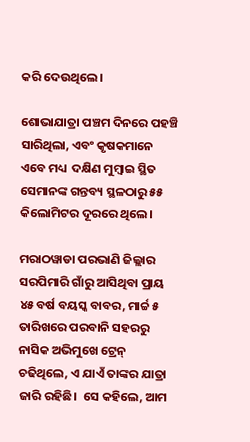କରି ଦେଉଥିଲେ।

ଶୋଭାଯାତ୍ରା ପଞ୍ଚମ ଦିନରେ ପହଞ୍ଚି ସାରିଥିଲା, ଏବଂ କୃଷକମାନେ ଏବେ ମଧ୍ୟ  ଦକ୍ଷିଣ ମୁମ୍ବାଇ ସ୍ଥିତ ସେମାନଙ୍କ ଗନ୍ତବ୍ୟ ସ୍ଥଳଠାରୁ ୫୫ କିଲୋମିଟର ଦୂରରେ ଥିଲେ।

ମରାଠୱାଡା ପରଭାଣି ଜିଲ୍ଲାର ସରପିମାରି ଗାଁରୁ ଆସିଥିବା ପ୍ରାୟ ୪୫ ବର୍ଷ ବୟସ୍କ ବାବର, ମାର୍ଚ୍ଚ ୫ ତାରିଖରେ ପରବାନି ସହରରୁ ନାସିକ ଅଭିମୁଖେ ଟ୍ରେନ୍ ଚଢିଥିଲେ, ଏ ଯାଏଁ ତାଙ୍କର ଯାତ୍ରା ଜାରି ରହିଛି।  ସେ କହିଲେ, ଆମ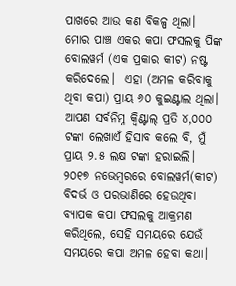ପାଖରେ ଆଉ କଣ ବିକଳ୍ପ ଥିଲା।  ମୋର ପାଞ୍ଚ ଏକର କପା ଫସଲକୁ ପିଙ୍କ ବୋଲୱର୍ମ (ଏକ ପ୍ରକାର କୀଟ) ନଷ୍ଟ କରିଦେଲେ।  ଏହା (ଅମଳ କରିବାକୁ ଥିବା କପା) ପ୍ରାୟ ୬୦ କୁଇଣ୍ଟାଲ ଥିଲା।  ଆପଣ ସର୍ବନିମ୍ନ କ୍ୱିଣ୍ଟାଲ୍ ପ୍ରତି ୪,୦୦୦ ଟଙ୍କା ଲେଖାଏଁ ହିସାବ କଲେ ବି, ମୁଁ ପ୍ରାୟ ୨.୫ ଲକ୍ଷ ଟଙ୍କା ହରାଇଲି।  ୨୦୧୭ ନଭେମ୍ବରରେ ବୋଲୱର୍ମ(କୀଟ) ବିଦର୍ଭ ଓ ପରଭାଣିରେ ହେଉଥିବା ବ୍ୟାପକ କପା ଫସଲକୁ ଆକ୍ରମଣ କରିଥିଲେ, ସେହି ସମୟରେ ଯେଉଁ ସମୟରେ କପା ଅମଳ ହେବା କଥା।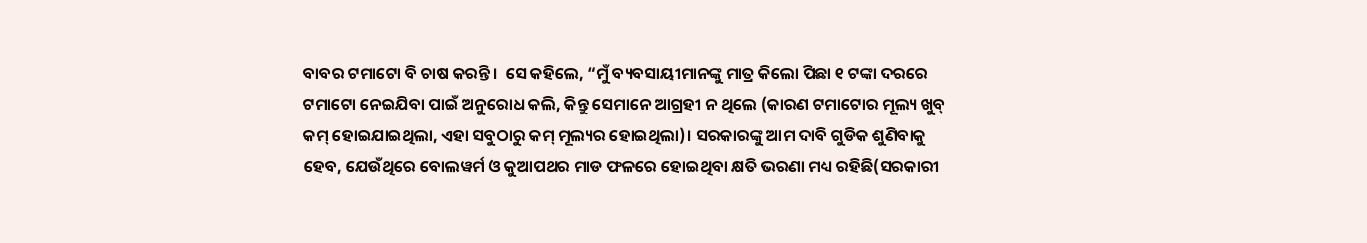ବାବର ଟମାଟୋ ବି ଚାଷ କରନ୍ତି।  ସେ କହିଲେ, “ମୁଁ ବ୍ୟବସାୟୀମାନଙ୍କୁ ମାତ୍ର କିଲୋ ପିଛା ୧ ଟଙ୍କା ଦରରେ ଟମାଟୋ ନେଇଯିବା ପାଇଁ ଅନୁରୋଧ କଲି, କିନ୍ତୁ ସେମାନେ ଆଗ୍ରହୀ ନ ଥିଲେ (କାରଣ ଟମାଟୋର ମୂଲ୍ୟ ଖୁବ୍ କମ୍ ହୋଇଯାଇଥିଲା, ଏହା ସବୁଠାରୁ କମ୍ ମୂଲ୍ୟର ହୋଇଥିଲା)। ସରକାରଙ୍କୁ ଆମ ଦାବି ଗୁଡିକ ଶୁଣିବାକୁ ହେବ, ଯେଉଁଥିରେ ବୋଲୱର୍ମ ଓ କୁଆପଥର ମାଡ ଫଳରେ ହୋଇଥିବା କ୍ଷତି ଭରଣା ମଧ୍ୟ ରହିଛି(ସରକାରୀ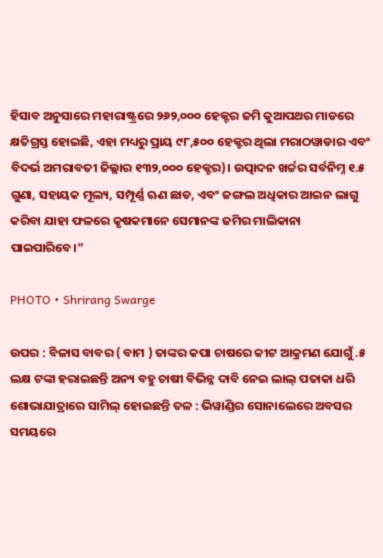ହିସାବ ଅନୁସାରେ ମହାରାଷ୍ଟ୍ରରେ ୨୬୨,୦୦୦ ହେକ୍ଟର ଜମି କୁଆପଥର ମାଡରେ କ୍ଷତିଗ୍ରସ୍ତ ହୋଇଛି, ଏହା ମଧ୍ୟରୁ ପ୍ରାୟ ୯୮,୫୦୦ ହେକ୍ଟର ଥିଲା ମରାଠୱାଡାର ଏବଂ ବିଦର୍ଭ ଅମରାବତୀ ଜିଲ୍ଲାର ୧୩୨,୦୦୦ ହେକ୍ଟର)। ଉତ୍ପାଦନ ଖର୍ଚ୍ଚର ସର୍ବନିମ୍ନ ୧.୫ ଗୁଣା, ସହାୟକ ମୂଲ୍ୟ, ସମ୍ପୂର୍ଣ୍ଣ ଋଣ ଛାଡ, ଏବଂ ଜଙ୍ଗଲ ଅଧିକାର ଆଇନ ଲାଗୁ କରିବା ଯାହା ଫଳରେ କୃଷକମାନେ ସେମାନଙ୍କ ଜମିର ମାଲିକାନା ପାଇପାରିବେ।”

PHOTO • Shrirang Swarge

ଉପର : ବିଳାସ ବାବର ( ବାମ ) ତାଙ୍କର କପା ଚାଷରେ କୀଟ ଆକ୍ରମଣ ଯୋଗୁଁ .୫ ଲକ୍ଷ ଟଙ୍କା ହରାଇଛନ୍ତି ଅନ୍ୟ ବହୁ ଚାଷୀ ବିଭିନ୍ନ ଦାବି ନେଇ ଲାଲ୍ ପତାକା ଧରି ଶୋଭାଯାତ୍ରାରେ ସାମିଲ୍ ହୋଇଛନ୍ତି ତଳ : ଭିୱାଣ୍ଡିର ସୋନାଲେରେ ଅବସର ସମୟରେ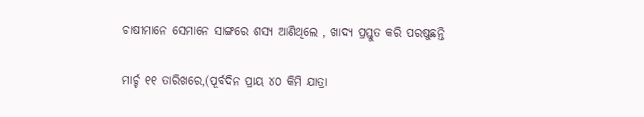ଚାଷୀମାନେ ସେମାନେ ସାଙ୍ଗରେ ଶସ୍ୟ ଆଣିଥିଲେ , ଖାଦ୍ୟ ପ୍ରସ୍ତୁତ କରି ପରଷୁଛନ୍ତି

ମାର୍ଚ୍ଚ ୧୧ ତାରିଖରେ,(ପୂର୍ବଦିନ ପ୍ରାୟ ୪୦ କିମି ଯାତ୍ରା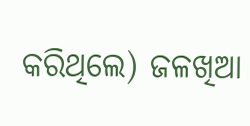କରିଥିଲେ) ଜଳଖିଆ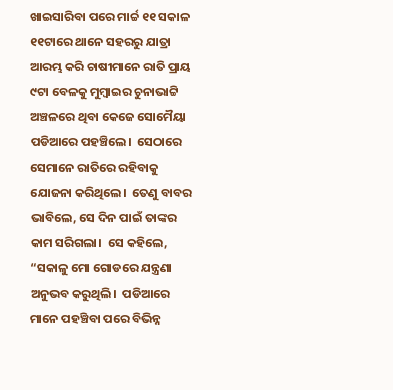ଖାଇସାରିବା ପରେ ମାର୍ଚ୍ଚ ୧୧ ସକାଳ ୧୧ଟାରେ ଥାନେ ସହରରୁ ଯାତ୍ରା ଆରମ୍ଭ କରି ଚାଷୀମାନେ ରାତି ପ୍ରାୟ ୯ଟା ବେଳକୁ ମୁମ୍ବାଇର ଚୁନାଭାଟ୍ଟି ଅଞ୍ଚଳରେ ଥିବା କେଜେ ସୋମୈୟା ପଡିଆରେ ପହଞ୍ଚିଲେ।  ସେଠାରେ ସେମାନେ ରାତିରେ ରହିବାକୁ ଯୋଜନା କରିଥିଲେ।  ତେଣୁ ବାବର ଭାବିଲେ, ସେ ଦିନ ପାଇଁ ତାଙ୍କର କାମ ସରିଗଲା।  ସେ କହିଲେ, “ସକାଳୁ ମୋ ଗୋଡରେ ଯନ୍ତ୍ରଣା ଅନୁଭବ କରୁଥିଲି।  ପଡିଆରେ ମାନେ ପହଞ୍ଚିବା ପରେ ବିଭିନ୍ନ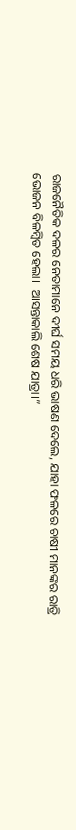ରାଜନୈତିକ ଦଳର ନେତାମାନେ ଦୀର୍ଘ ସମୟ ଧରି ଭାଷଣ ଦେଲେ, ଯାହା ଫଳରେ ଚାଷୀ ମାନଙ୍କର ରାତ୍ରି ଭୋଜନ ବିଳମ୍ବିତ ହେଲା।  ଆସନ୍ତାକାଲି ଶେଷ ଯାତ୍ରା।”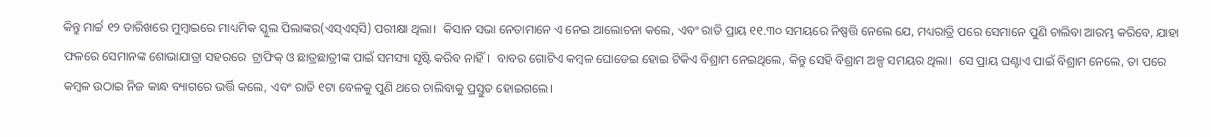କିନ୍ତୁ ମାର୍ଚ୍ଚ ୧୨ ତାରିଖରେ ମୁମ୍ବାଇରେ ମାଧ୍ୟମିକ ସ୍କୁଲ ପିଲାଙ୍କର(ଏସ୍ଏସ୍‌ସି) ପରୀକ୍ଷା ଥିଲା।  କିସାନ ସଭା ନେତାମାନେ ଏ ନେଇ ଆଲୋଚନା କଲେ, ଏବଂ ରାତି ପ୍ରାୟ ୧୧.୩୦ ସମୟରେ ନିଷ୍ପତ୍ତି ନେଲେ ଯେ, ମଧ୍ୟରାତ୍ରି ପରେ ସେମାନେ ପୁଣି ଚାଲିବା ଆରମ୍ଭ କରିବେ, ଯାହା ଫଳରେ ସେମାନଙ୍କ ଶୋଭାଯାତ୍ରା ସହରରେ  ଟ୍ରାଫିକ୍ ଓ ଛାତ୍ରଛାତ୍ରୀଙ୍କ ପାଇଁ ସମସ୍ୟା ସୃଷ୍ଟି କରିବ ନାହିଁ।  ବାବର ଗୋଟିଏ କମ୍ବଳ ଘୋଡେଇ ହୋଇ ଟିକିଏ ବିଶ୍ରାମ ନେଇଥିଲେ, କିନ୍ତୁ ସେହି ବିଶ୍ରାମ ଅଳ୍ପ ସମୟର ଥିଲା।  ସେ ପ୍ରାୟ ଘଣ୍ଟାଏ ପାଇଁ ବିଶ୍ରାମ ନେଲେ, ତା ପରେ କମ୍ବଳ ଉଠାଇ ନିଜ କାନ୍ଧ ବ୍ୟାଗରେ ଭର୍ତ୍ତି କଲେ, ଏବଂ ରାତି ୧ଟା ବେଳକୁ ପୁଣି ଥରେ ଚାଲିବାକୁ ପ୍ରସ୍ତୁତ ହୋଇଗଲେ।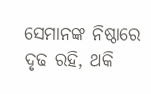ସେମାନଙ୍କ ନିଷ୍ଠାରେ ଦୃଢ ରହି, ଥକି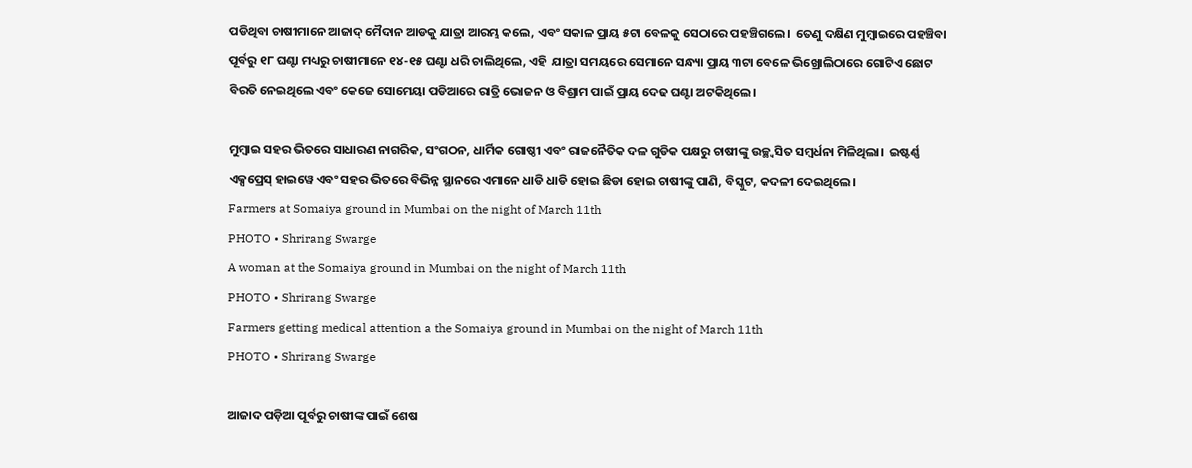ପଡିଥିବା ଚାଷୀମାନେ ଆଜାଦ୍ ମୈଦାନ ଆଡକୁ ଯାତ୍ରା ଆରମ୍ଭ କଲେ, ଏବଂ ସକାଳ ପ୍ରାୟ ୫ଟା ବେଳକୁ ସେଠାରେ ପହଞ୍ଚିଗଲେ।  ତେଣୁ ଦକ୍ଷିଣ ମୁମ୍ବାଇରେ ପହଞ୍ଚିବା ପୂର୍ବରୁ ୧୮ ଘଣ୍ଟା ମଧ୍ୟରୁ ଚାଷୀମାନେ ୧୪-୧୫ ଘଣ୍ଟା ଧରି ଚାଲିଥିଲେ, ଏହି  ଯାତ୍ରା ସମୟରେ ସେମାନେ ସନ୍ଧ୍ୟା ପ୍ରାୟ ୩ଟା ବେଳେ ଭିଖ୍ରୋଲିଠାରେ ଗୋଟିଏ ଛୋଟ ବିରତି ନେଇଥିଲେ ଏବଂ କେଜେ ସୋମେୟା ପଡିଆରେ ରାତ୍ରି ଭୋଜନ ଓ ବିଶ୍ରାମ ପାଇଁ ପ୍ରାୟ ଦେଢ ଘଣ୍ଟା ଅଟକିଥିଲେ।

ମୁମ୍ବାଇ ସହର ଭିତରେ ସାଧାରଣ ନାଗରିକ, ସଂଗଠନ, ଧାର୍ମିକ ଗୋଷ୍ଠୀ ଏବଂ ରାଜନୈତିକ ଦଳ ଗୁଡିକ ପକ୍ଷରୁ ଚାଷୀଙ୍କୁ ଉଚ୍ଛ୍ୱସିତ ସମ୍ବର୍ଧନା ମିଳିଥିଲା।  ଇଷ୍ଟର୍ଣ୍ଣ ଏକ୍ସପ୍ରେସ୍ ହାଇୱେ ଏବଂ ସହର ଭିତରେ ବିଭିନ୍ନ ସ୍ଥାନରେ ଏମାନେ ଧାଡି ଧାଡି ହୋଇ ଛିଡା ହୋଇ ଚାଷୀଙ୍କୁ ପାଣି, ବିସ୍କୁଟ, କଦଳୀ ଦେଇଥିଲେ।
Farmers at Somaiya ground in Mumbai on the night of March 11th
PHOTO • Shrirang Swarge
A woman at the Somaiya ground in Mumbai on the night of March 11th
PHOTO • Shrirang Swarge
Farmers getting medical attention a the Somaiya ground in Mumbai on the night of March 11th
PHOTO • Shrirang Swarge

ଆଜାଦ ପଡ଼ିଆ ପୂର୍ବରୁ ଚାଷୀଙ୍କ ପାଇଁ ଶେଷ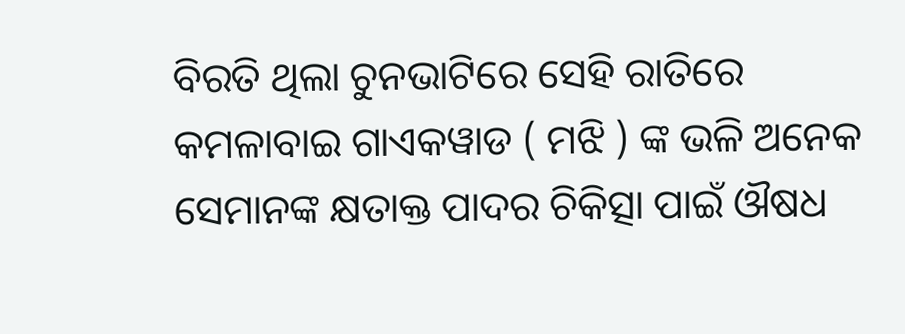ବିରତି ଥିଲା ଚୁନଭାଟିରେ ସେହି ରାତିରେ କମଳାବାଇ ଗାଏକୱାଡ ( ମଝି ) ଙ୍କ ଭଳି ଅନେକ ସେମାନଙ୍କ କ୍ଷତାକ୍ତ ପାଦର ଚିକିତ୍ସା ପାଇଁ ଔଷଧ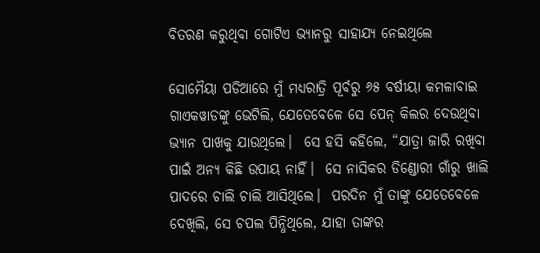ବିତରଣ କରୁଥିବା ଗୋଟିଏ ଭ୍ୟାନରୁ ସାହାଯ୍ୟ ନେଇଥିଲେ

ସୋମୈୟା ପଡିଆରେ ମୁଁ ମଧ୍ୟରାତ୍ରି ପୂର୍ବରୁ ୬୫ ବର୍ଷୀୟା କମଳାବାଇ ଗାଏକୱାଡଙ୍କୁ ଭେଟିଲି, ଯେତେବେଳେ ସେ ପେନ୍ କିଲର ଦେଉଥିବା ଭ୍ୟାନ ପାଖକୁ ଯାଉଥିଲେ।  ସେ ହସି କହିଲେ, “ଯାତ୍ରା ଜାରି ରଖିବା ପାଇଁ ଅନ୍ୟ କିଛି ଉପାୟ ନାହିଁ।  ସେ ନାସିକର ଡିଣ୍ଡୋରୀ ଗାଁରୁ ଖାଲି ପାଦରେ ଚାଲି ଚାଲି ଆସିଥିଲେ।  ପରଦିନ ମୁଁ ତାଙ୍କୁ ଯେତେବେଳେ ଦେଖିଲି, ସେ ଚପଲ ପିନ୍ଧିଥିଲେ, ଯାହା ତାଙ୍କର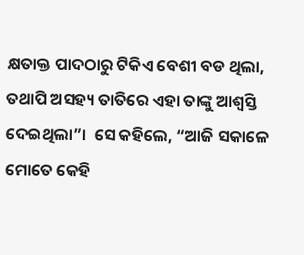କ୍ଷତାକ୍ତ ପାଦଠାରୁ ଟିକିଏ ବେଶୀ ବଡ ଥିଲା, ତଥାପି ଅସହ୍ୟ ତାତିରେ ଏହା ତାଙ୍କୁ ଆଶ୍ୱସ୍ତି ଦେଇଥିଲା”।  ସେ କହିଲେ, “ଆଜି ସକାଳେ ମୋତେ କେହି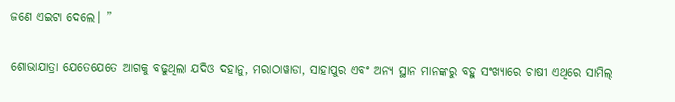ଜଣେ ଏଇଟା ଦେଲେ। ”

ଶୋଭାଯାତ୍ରା ଯେତେଯେତେ ଆଗକୁ ବଢୁଥିଲା ଯଦିଓ ଦହାନୁ, ମରାଠାୱାଡା, ସାହାପୁର ଏବଂ ଅନ୍ୟ ସ୍ଥାନ ମାନଙ୍କରୁ ବହୁ ସଂଖ୍ୟାରେ ଚାଷୀ ଏଥିରେ ସାମିଲ୍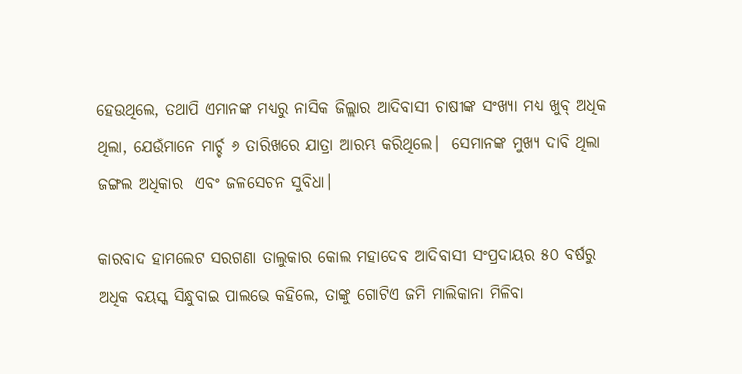ହେଉଥିଲେ, ତଥାପି ଏମାନଙ୍କ ମଧ୍ୟରୁ ନାସିକ ଜିଲ୍ଲାର ଆଦିବାସୀ ଚାଷୀଙ୍କ ସଂଖ୍ୟା ମଧ୍ୟ ଖୁବ୍ ଅଧିକ ଥିଲା, ଯେଉଁମାନେ ମାର୍ଚ୍ଚ ୬ ତାରିଖରେ ଯାତ୍ରା ଆରମ୍ଭ କରିଥିଲେ।  ସେମାନଙ୍କ ମୁଖ୍ୟ ଦାବି ଥିଲା ଜଙ୍ଗଲ ଅଧିକାର  ଏବଂ ଜଳସେଚନ ସୁବିଧା।

କାରବାଦ ହାମଲେଟ ସରଗଣା ତାଲୁକାର କୋଲ ମହାଦେବ ଆଦିବାସୀ ସଂପ୍ରଦାୟର ୫୦ ବର୍ଷରୁ ଅଧିକ ବୟସ୍କ ସିନ୍ଧୁବାଇ ପାଲଭେ କହିଲେ, ତାଙ୍କୁ ଗୋଟିଏ ଜମି ମାଲିକାନା ମିଳିବା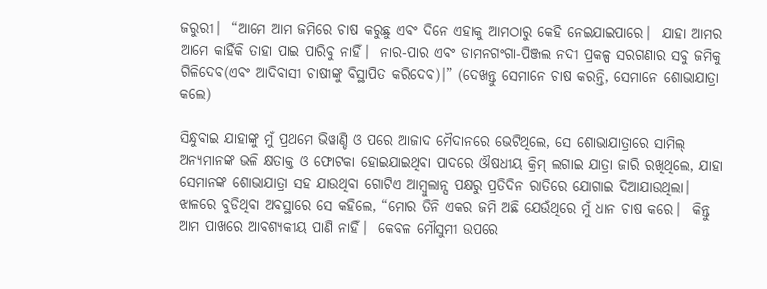ଜରୁରୀ।  “ଆମେ ଆମ ଜମିରେ ଚାଷ କରୁଛୁ ଏବଂ ଦିନେ ଏହାକୁ ଆମଠାରୁ କେହି ନେଇଯାଇପାରେ।  ଯାହା ଆମର ଆମେ କାହିଁକି ତାହା ପାଇ ପାରିବୁ ନାହିଁ।  ନାର-ପାର ଏବଂ ଡାମନଗଂଗା-ପିଞ୍ଜଲ ନଦୀ ପ୍ରକଳ୍ପ ସରଗଣାର ସବୁ ଜମିକୁ ଗିଳିଦେବ(ଏବଂ ଆଦିବାସୀ ଚାଷୀଙ୍କୁ ବିସ୍ଥାପିତ କରିଦେବ)।” (ଦେଖନ୍ତୁ ସେମାନେ ଚାଷ କରନ୍ତି, ସେମାନେ ଶୋଭାଯାତ୍ରା କଲେ)

ସିନ୍ଧୁବାଇ ଯାହାଙ୍କୁ ମୁଁ ପ୍ରଥମେ ଭିୱାଣ୍ଡି ଓ ପରେ ଆଜାଦ ମୈଦାନରେ ଭେଟିଥିଲେ, ସେ ଶୋଭାଯାତ୍ରାରେ ସାମିଲ୍ ଅନ୍ୟମାନଙ୍କ ଭଳି କ୍ଷତାକ୍ତ ଓ ଫୋଟକା ହୋଇଯାଇଥିବା ପାଦରେ ଔଷଧୀୟ କ୍ରିମ୍ ଲଗାଇ ଯାତ୍ରା ଜାରି ରଖିଥିଲେ, ଯାହା ସେମାନଙ୍କ ଶୋଭାଯାତ୍ରା ସହ ଯାଉଥିବା ଗୋଟିଏ ଆମ୍ବୁଲାନ୍ସ ପକ୍ଷରୁ ପ୍ରତିଦିନ ରାତିରେ ଯୋଗାଇ ଦିଆଯାଉଥିଲା।  ଝାଳରେ ବୁଡିଥିବା ଅବସ୍ଥାରେ ସେ କହିଲେ, “ମୋର ତିନି ଏକର ଜମି ଅଛି ଯେଉଁଥିରେ ମୁଁ ଧାନ ଚାଷ କରେ।  କିନ୍ତୁ ଆମ ପାଖରେ ଆବଶ୍ୟକୀୟ ପାଣି ନାହିଁ।  କେବଳ ମୌସୁମୀ ଉପରେ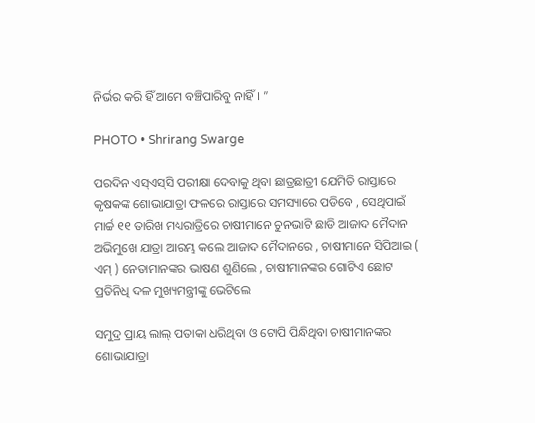ନିର୍ଭର କରି ହିଁ ଆମେ ବଞ୍ଚିପାରିବୁ ନାହିଁ। ”

PHOTO • Shrirang Swarge

ପରଦିନ ଏସ୍ଏସ୍‌ସି ପରୀକ୍ଷା ଦେବାକୁ ଥିବା ଛାତ୍ରଛାତ୍ରୀ ଯେମିତି ରାସ୍ତାରେ କୃଷକଙ୍କ ଶୋଭାଯାତ୍ରା ଫଳରେ ରାସ୍ତାରେ ସମସ୍ୟାରେ ପଡିବେ , ସେଥିପାଇଁ ମାର୍ଚ୍ଚ ୧୧ ତାରିଖ ମଧ୍ୟରାତ୍ରିରେ ଚାଷୀମାନେ ଚୁନଭାଟି ଛାଡି ଆଜାଦ ମୈଦାନ ଅଭିମୁଖେ ଯାତ୍ରା ଆରମ୍ଭ କଲେ ଆଜାଦ ମୈଦାନରେ , ଚାଷୀମାନେ ସିପିଆଇ ( ଏମ୍ ) ନେତାମାନଙ୍କର ଭାଷଣ ଶୁଣିଲେ , ଚାଷୀମାନଙ୍କର ଗୋଟିଏ ଛୋଟ ପ୍ରତିନିଧି ଦଳ ମୁଖ୍ୟମନ୍ତ୍ରୀଙ୍କୁ ଭେଟିଲେ

ସମୁଦ୍ର ପ୍ରାୟ ଲାଲ୍ ପତାକା ଧରିଥିବା ଓ ଟୋପି ପିନ୍ଧିଥିବା ଚାଷୀମାନଙ୍କର ଶୋଭାଯାତ୍ରା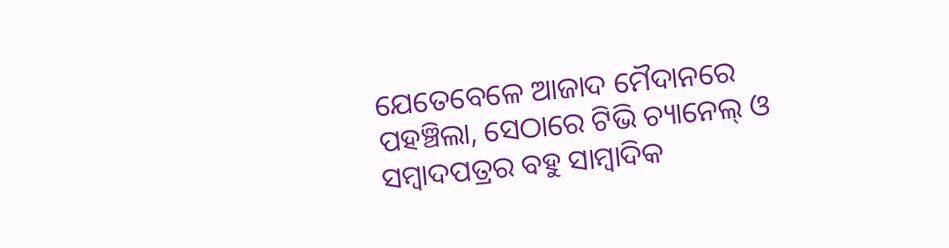ଯେତେବେଳେ ଆଜାଦ ମୈଦାନରେ ପହଞ୍ଚିଲା, ସେଠାରେ ଟିଭି ଚ୍ୟାନେଲ୍ ଓ ସମ୍ବାଦପତ୍ରର ବହୁ ସାମ୍ବାଦିକ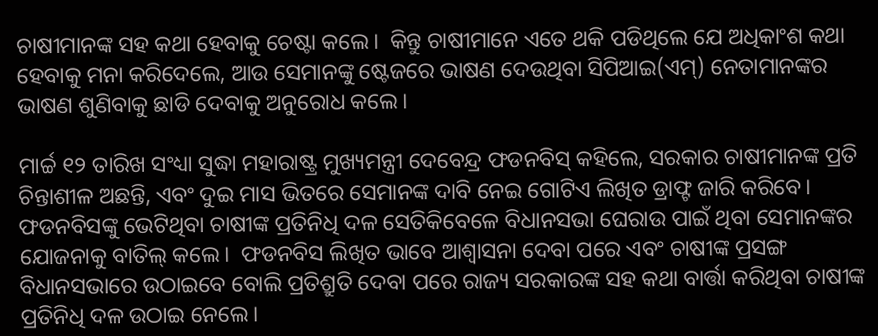ଚାଷୀମାନଙ୍କ ସହ କଥା ହେବାକୁ ଚେଷ୍ଟା କଲେ।  କିନ୍ତୁ ଚାଷୀମାନେ ଏତେ ଥକି ପଡିଥିଲେ ଯେ ଅଧିକାଂଶ କଥା ହେବାକୁ ମନା କରିଦେଲେ, ଆଉ ସେମାନଙ୍କୁ ଷ୍ଟେଜରେ ଭାଷଣ ଦେଉଥିବା ସିପିଆଇ(ଏମ୍) ନେତାମାନଙ୍କର ଭାଷଣ ଶୁଣିବାକୁ ଛାଡି ଦେବାକୁ ଅନୁରୋଧ କଲେ।

ମାର୍ଚ୍ଚ ୧୨ ତାରିଖ ସଂଧ୍ୟା ସୁଦ୍ଧା ମହାରାଷ୍ଟ୍ର ମୁଖ୍ୟମନ୍ତ୍ରୀ ଦେବେନ୍ଦ୍ର ଫଡନବିସ୍ କହିଲେ, ସରକାର ଚାଷୀମାନଙ୍କ ପ୍ରତି ଚିନ୍ତାଶୀଳ ଅଛନ୍ତି, ଏବଂ ଦୁଇ ମାସ ଭିତରେ ସେମାନଙ୍କ ଦାବି ନେଇ ଗୋଟିଏ ଲିଖିତ ଡ୍ରାଫ୍ଟ ଜାରି କରିବେ।  ଫଡନବିସଙ୍କୁ ଭେଟିଥିବା ଚାଷୀଙ୍କ ପ୍ରତିନିଧି ଦଳ ସେତିକିବେଳେ ବିଧାନସଭା ଘେରାଉ ପାଇଁ ଥିବା ସେମାନଙ୍କର ଯୋଜନାକୁ ବାତିଲ୍ କଲେ।  ଫଡନବିସ ଲିଖିତ ଭାବେ ଆଶ୍ୱାସନା ଦେବା ପରେ ଏବଂ ଚାଷୀଙ୍କ ପ୍ରସଙ୍ଗ ବିଧାନସଭାରେ ଉଠାଇବେ ବୋଲି ପ୍ରତିଶ୍ରୁତି ଦେବା ପରେ ରାଜ୍ୟ ସରକାରଙ୍କ ସହ କଥା ବାର୍ତ୍ତା କରିଥିବା ଚାଷୀଙ୍କ ପ୍ରତିନିଧି ଦଳ ଉଠାଇ ନେଲେ।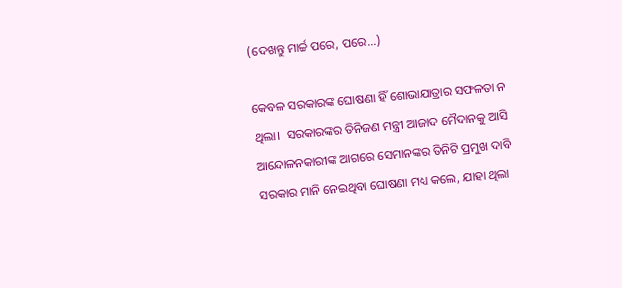(ଦେଖନ୍ତୁ ମାର୍ଚ୍ଚ ପରେ, ପରେ...)

କେବଳ ସରକାରଙ୍କ ଘୋଷଣା ହିଁ ଶୋଭାଯାତ୍ରାର ସଫଳତା ନ ଥିଲା।  ସରକାରଙ୍କର ତିନିଜଣ ମନ୍ତ୍ରୀ ଆଜାଦ ମୈଦାନକୁ ଆସି ଆନ୍ଦୋଳନକାରୀଙ୍କ ଆଗରେ ସେମାନଙ୍କର ତିନିଟି ପ୍ରମୁଖ ଦାବି ସରକାର ମାନି ନେଇଥିବା ଘୋଷଣା ମଧ୍ୟ କଲେ, ଯାହା ଥିଲା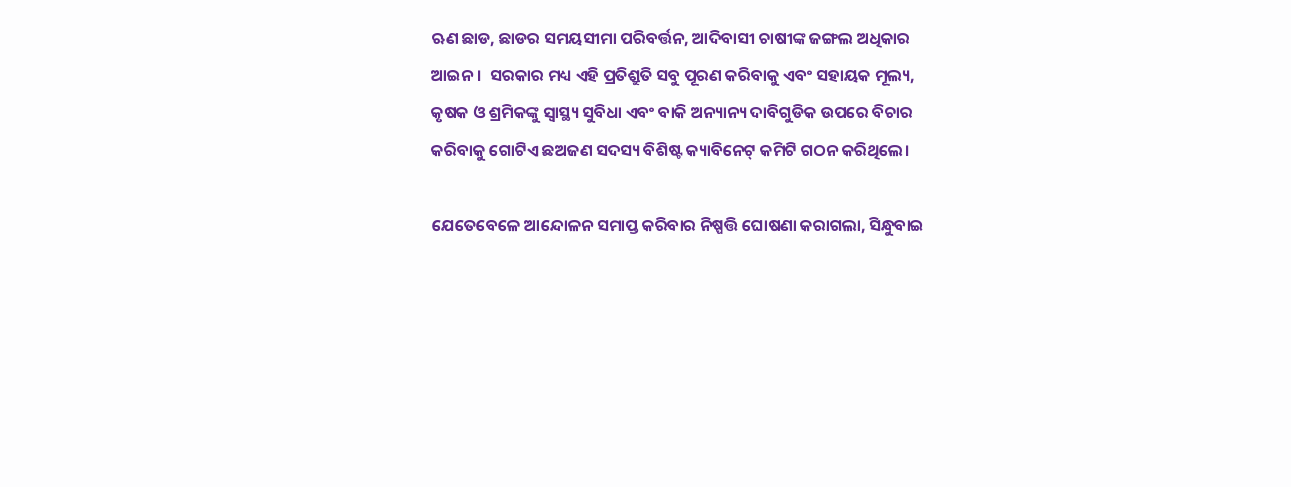ଋଣ ଛାଡ, ଛାଡର ସମୟସୀମା ପରିବର୍ତ୍ତନ, ଆଦିବାସୀ ଚାଷୀଙ୍କ ଜଙ୍ଗଲ ଅଧିକାର ଆଇନ।  ସରକାର ମଧ୍ୟ ଏହି ପ୍ରତିଶ୍ରୁତି ସବୁ ପୂରଣ କରିବାକୁ ଏବଂ ସହାୟକ ମୂଲ୍ୟ, କୃଷକ ଓ ଶ୍ରମିକଙ୍କୁ ସ୍ୱାସ୍ଥ୍ୟ ସୁବିଧା ଏବଂ ବାକି ଅନ୍ୟାନ୍ୟ ଦାବିଗୁଡିକ ଉପରେ ବିଚାର କରିବାକୁ ଗୋଟିଏ ଛଅଜଣ ସଦସ୍ୟ ବିଶିଷ୍ଟ କ୍ୟାବିନେଟ୍ କମିଟି ଗଠନ କରିଥିଲେ।

ଯେତେବେଳେ ଆନ୍ଦୋଳନ ସମାପ୍ତ କରିବାର ନିଷ୍ପତ୍ତି ଘୋଷଣା କରାଗଲା, ସିନ୍ଧୁବାଇ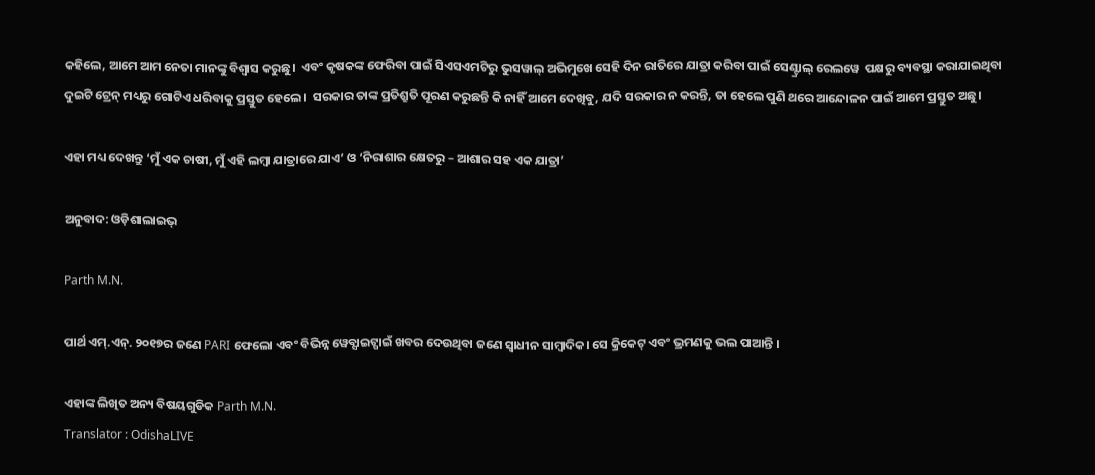କହିଲେ, ଆମେ ଆମ ନେତା ମାନଙ୍କୁ ବିଶ୍ୱାସ କରୁଛୁ।  ଏବଂ କୃଷକଙ୍କ ଫେରିବା ପାଇଁ ସିଏସଏମଟିରୁ ଭୁସୱାଲ୍ ଅଭିମୁଖେ ସେହି ଦିନ ରାତିରେ ଯାତ୍ରା କରିବା ପାଇଁ ସେଣ୍ଟ୍ରାଲ୍ ରେଲୱେ  ପକ୍ଷରୁ ବ୍ୟବସ୍ଥା କରାଯାଇଥିବା ଦୁଇଟି ଟ୍ରେନ୍ ମଧ୍ୟରୁ ଗୋଟିଏ ଧରିବାକୁ ପ୍ରସ୍ତୁତ ହେଲେ।  ସରକାର ତାଙ୍କ ପ୍ରତିଶ୍ରୁତି ପୂରଣ କରୁଛନ୍ତି କି ନାହିଁ ଆମେ ଦେଖିବୁ, ଯଦି ସରକାର ନ କରନ୍ତି, ତା ହେଲେ ପୁଣି ଥରେ ଆନ୍ଦୋଳନ ପାଇଁ ଆମେ ପ୍ରସ୍ତୁତ ଅଛୁ।

ଏହା ମଧ୍ୟ ଦେଖନ୍ତୁ ‘ମୁଁ ଏକ ଚାଷୀ, ମୁଁ ଏହି ଲମ୍ବା ଯାତ୍ରାରେ ଯାଏ’ ଓ ‘ନିରାଶାର କ୍ଷେତରୁ – ଆଶାର ସହ ଏକ ଯାତ୍ରା’

ଅନୁବାଦ: ଓଡ଼ିଶାଲାଇଭ୍‍

Parth M.N.

ପାର୍ଥ ଏମ୍.ଏନ୍. ୨୦୧୭ର ଜଣେ PARI ଫେଲୋ ଏବଂ ବିଭିନ୍ନ ୱେବ୍ସାଇଟ୍ପାଇଁ ଖବର ଦେଉଥିବା ଜଣେ ସ୍ୱାଧୀନ ସାମ୍ବାଦିକ। ସେ କ୍ରିକେଟ୍ ଏବଂ ଭ୍ରମଣକୁ ଭଲ ପାଆନ୍ତି ।

ଏହାଙ୍କ ଲିଖିତ ଅନ୍ୟ ବିଷୟଗୁଡିକ Parth M.N.
Translator : OdishaLIVE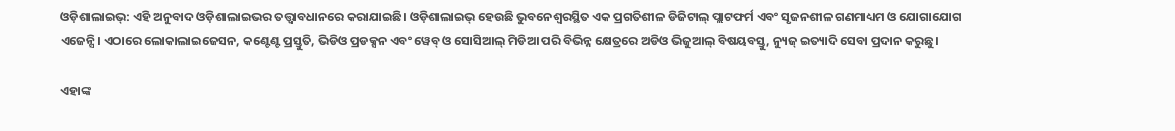ଓଡ଼ିଶାଲାଇଭ୍: ଏହି ଅନୁବାଦ ଓଡ଼ିଶାଲାଇଭର ତତ୍ତ୍ୱାବଧାନରେ କରାଯାଇଛି। ଓଡ଼ିଶାଲାଇଭ୍ ହେଉଛି ଭୁବନେଶ୍ୱରସ୍ଥିତ ଏକ ପ୍ରଗତିଶୀଳ ଡିଜିଟାଲ୍ ପ୍ଲାଟଫର୍ମ ଏବଂ ସୃଜନଶୀଳ ଗଣମାଧ୍ୟମ ଓ ଯୋଗାଯୋଗ ଏଜେନ୍ସି। ଏଠାରେ ଲୋକାଲାଇଜେସନ, କଣ୍ଟେଣ୍ଟ ପ୍ରସ୍ତୁତି, ଭିଡିଓ ପ୍ରଡକ୍ସନ ଏବଂ ୱେବ୍ ଓ ସୋସିଆଲ୍ ମିଡିଆ ପରି ବିଭିନ୍ନ କ୍ଷେତ୍ରରେ ଅଡିଓ ଭିଜୁଆଲ୍‌ ବିଷୟବସ୍ତୁ, ନ୍ୟୁଜ୍ ଇତ୍ୟାଦି ସେବା ପ୍ରଦାନ କରୁଛୁ।

ଏହାଙ୍କ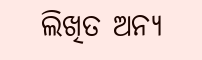ଲିଖିତ ଅନ୍ୟ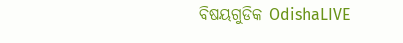ବିଷୟଗୁଡିକ OdishaLIVE